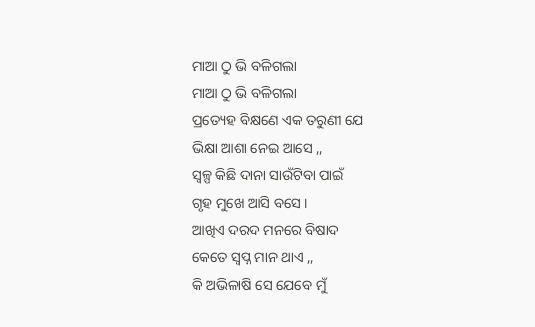ମାଆ ଠୁ ଭି ବଳିଗଲା
ମାଆ ଠୁ ଭି ବଳିଗଲା
ପ୍ରତ୍ୟେହ ବିକ୍ଷଣେ ଏକ ତରୁଣୀ ଯେ
ଭିକ୍ଷା ଆଶା ନେଇ ଆସେ ,,
ସ୍ୱଳ୍ପ କିଛି ଦାନା ସାଉଁଟିବା ପାଇଁ
ଗୃହ ମୁଖେ ଆସି ବସେ ।
ଆଖିଏ ଦରଦ ମନରେ ବିଷାଦ
କେତେ ସ୍ବପ୍ନ ମାନ ଥାଏ ,,
କି ଅଭିଳାଷି ସେ ଯେବେ ମୁଁ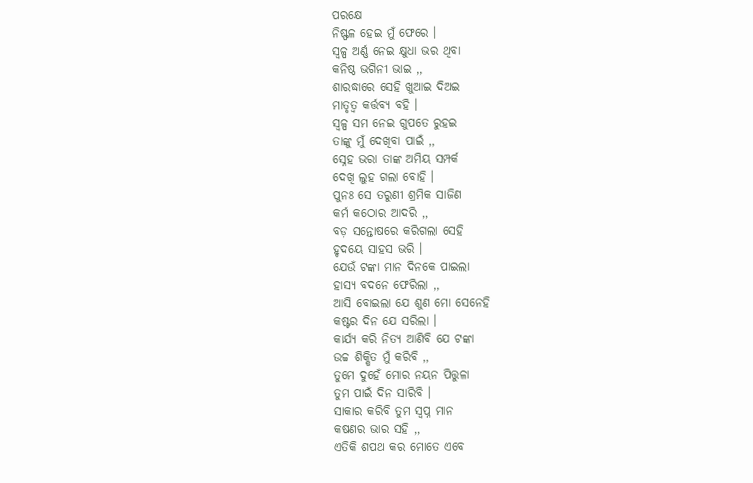ପରକ୍ଷେ
ନିଷ୍ଫଳ ହେଇ ମୁଁ ଫେରେ ।
ସ୍ୱଳ୍ପ ଅର୍ଣ୍ଣ ନେଇ କ୍ଷୁଧା ଭର ଥିବା
କନିଷ୍ଠ ଭଗିନୀ ଭାଇ ,,
ଶାରଦ୍ଧାରେ ସେହି ଖୁଆଇ ଦିଅଇ
ମାତୃତ୍ଵ କର୍ତ୍ତବ୍ୟ ବହି ।
ସ୍ୱଳ୍ପ ସମ ନେଇ ଗୁପତେ ରୁହଇ
ତାଙ୍କୁ ମୁଁ ଦେଖିବା ପାଇଁ ,,
ସ୍ନେହ ଭରା ତାଙ୍କ ଅମିୟ ସମ୍ପର୍କ
ଦେଖି ଲୁହ ଗଲା ବୋହି ।
ପୁନଃ ସେ ତରୁଣୀ ଶ୍ରମିକ ସାଜିଣ
କର୍ମ କଠୋର ଆଦରି ,,
ବଡ଼ ସନ୍ତୋଷରେ କରିଗଲା ସେହି
ହୃଦୟେ ସାହସ ଭରି ।
ଯେଉଁ ଟଙ୍କା ମାନ ଦିନକେ ପାଇଲା
ହାସ୍ୟ ବଦନେ ଫେରିଲା ,,
ଆସି ବୋଇଲା ଯେ ଶୁଣ ମୋ ସେନେହି
କଷ୍ଟର ଦିନ ଯେ ସରିଲା ।
କାର୍ଯ୍ୟ କରି ନିତ୍ୟ ଆଣିବି ଯେ ଟଙ୍କା
ଉଚ୍ଚ ଶିକ୍ଷିତ ମୁଁ କରିବି ,,
ତୁମେ ଦୁହେଁ ମୋର ନୟନ ପିତ୍ତୁଳା
ତୁମ ପାଇଁ ଦିନ ସାରିବି ।
ସାକାର କରିବି ତୁମ ସ୍ବପ୍ନ ମାନ
କଷଣର ଭାର ସହି ,,
ଏତିକି ଶପଥ କର ମୋତେ ଏବେ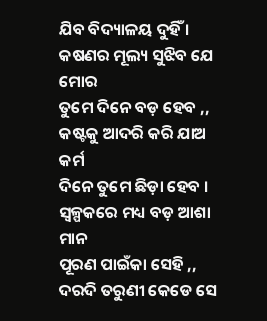ଯିବ ବିଦ୍ୟାଳୟ ଦୁହିଁ ।
କଷଣର ମୂଲ୍ୟ ସୁଝିବ ଯେ ମୋର
ତୁମେ ଦିନେ ବଡ଼ ହେବ ,,
କଷ୍ଟକୁ ଆଦରି କରି ଯାଅ କର୍ମ
ଦିନେ ତୁମେ ଛିଡ଼ା ହେବ ।
ସ୍ୱଳ୍ପକରେ ମଧ୍ୟ ବଡ଼ ଆଶା ମାନ
ପୂରଣ ପାଇଁକା ସେହି ,,
ଦରଦି ତରୁଣୀ କେଡେ ସେ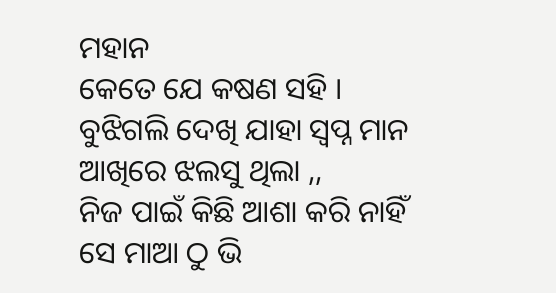ମହାନ
କେତେ ଯେ କଷଣ ସହି ।
ବୁଝିଗଲି ଦେଖି ଯାହା ସ୍ବପ୍ନ ମାନ
ଆଖିରେ ଝଲସୁ ଥିଲା ,,
ନିଜ ପାଇଁ କିଛି ଆଶା କରି ନାହିଁ
ସେ ମାଆ ଠୁ ଭି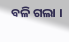ବଳି ଗଲା ।